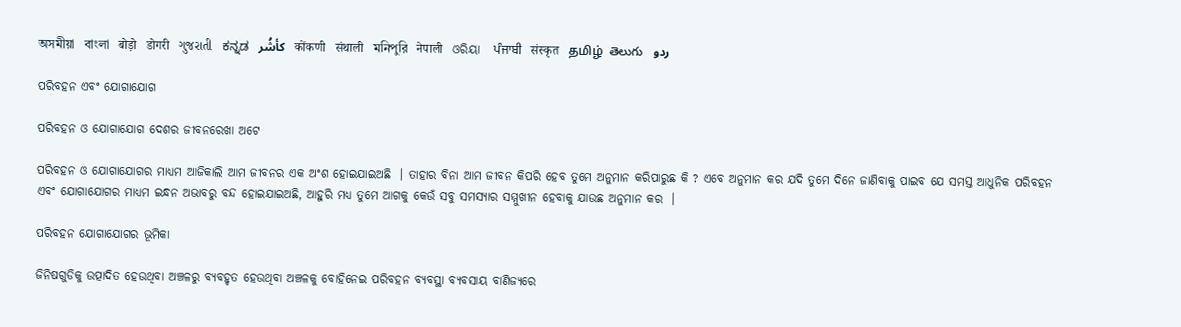অসমীয়া   বাংলা   बोड़ो   डोगरी   ગુજરાતી   ಕನ್ನಡ   كأشُر   कोंकणी   संथाली   মনিপুরি   नेपाली   ଓରିୟା   ਪੰਜਾਬੀ   संस्कृत   தமிழ்  తెలుగు   ردو

ପରିବହନ ଏବଂ ଯୋଗାଯୋଗ

ପରିବହନ ଓ ଯୋଗାଯୋଗ ଦେଶର ଜୀବନରେଖା ଅଟେ

ପରିବହନ ଓ ଯୋଗାଯୋଗର ମାଧ୍ୟମ ଆଜିକାଲି ଆମ ଜୀବନର ଏକ ଅଂଶ ହୋଇଯାଇଅଛି  । ତାହାର ବିନା ଆମ ଜୀବନ କିପରି ହେବ ତୁମେ ଅନୁମାନ କରିପାରୁଛ କି ? ଏବେ ଅନୁମାନ କର ଯଦି ତୁମେ ଦିନେ ଜାଣିବାକୁ ପାଇବ ଯେ ସମସ୍ତ ଆଧୁନିକ ପରିବହନ ଏବଂ ଯୋଗାଯୋଗର ମାଧ୍ୟମ ଇନ୍ଧନ ଅଭାବରୁ ବନ୍ଦ ହୋଇଯାଇଅଛି, ଆହୁରି ମଧ୍ୟ ତୁମେ ଆଗକୁ କେଉଁ ସବୁ ସମସ୍ୟାର ସମ୍ମୁଖୀନ ହେବାକୁ ଯାଉଛ ଅନୁମାନ କର  ।

ପରିବହନ ଯୋଗାଯୋଗର ଭୂମିକା

ଜିନିଷଗୁଡିକୁ ଉତ୍ପାଦିତ ହେଉଥିବା ଅଞ୍ଚଳରୁ ବ୍ୟବହୃତ ହେଉଥିବା ଅଞ୍ଚଳକୁ ବୋହିନେଇ ପରିବହନ ବ୍ୟବସ୍ଥା ବ୍ୟବସାୟ ବାଣିଜ୍ୟରେ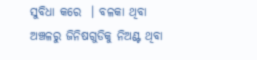ସୁବିଧା କରେ  । ବଳକା ଥିବା ଅଞ୍ଚଳରୁ ଜିନିଷଗୁଡିକୁ ନିଅଣ୍ଟ ଥିବା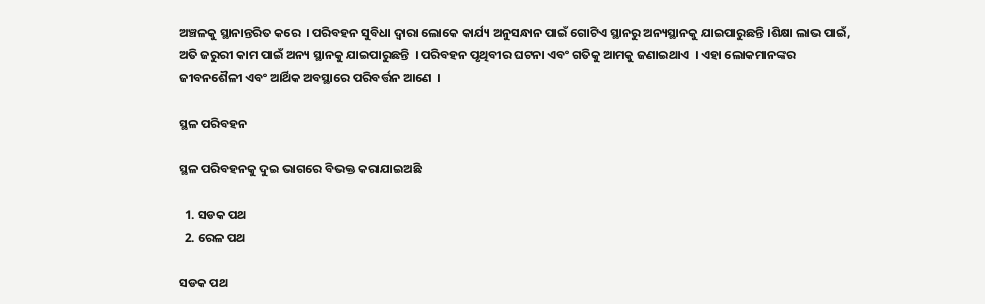ଅଞ୍ଚଳକୁ ସ୍ଥାନାନ୍ତରିତ କରେ  । ପରିବହନ ସୁବିଧା ଦ୍ଵାରା ଲୋକେ କାର୍ଯ୍ୟ ଅନୁସନ୍ଧାନ ପାଇଁ ଗୋଟିଏ ସ୍ଥାନରୁ ଅନ୍ୟସ୍ଥାନକୁ ଯାଇପାରୁଛନ୍ତି ।ଶିକ୍ଷା ଲାଭ ପାଇଁ, ଅତି ଜରୁରୀ କାମ ପାଇଁ ଅନ୍ୟ ସ୍ଥାନକୁ ଯାଇପାରୁଛନ୍ତି  । ପରିବହନ ପୃଥିବୀର ଘଟନା ଏବଂ ଗତିକୁ ଆମକୁ ଜଣାଇଥାଏ  । ଏହା ଲୋକମାନଙ୍କର ଜୀବନଶୈଳୀ ଏବଂ ଆର୍ଥିକ ଅବସ୍ଥାରେ ପରିବର୍ତ୍ତନ ଆଣେ  ।

ସ୍ଥଳ ପରିବହନ

ସ୍ଥଳ ପରିବହନକୁ ଦୁଇ ଭାଗରେ ବିଭକ୍ତ କରାଯାଇଅଛି

  1. ସଡକ ପଥ
  2. ରେଳ ପଥ

ସଡକ ପଥ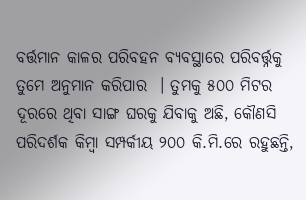ବର୍ତ୍ତମାନ କାଳର ପରିବହନ ବ୍ୟବସ୍ଥାରେ ପରିବର୍ତ୍ତ୍ନକୁ ତୁମେ ଅନୁମାନ କରିପାର  । ତୁମକୁ ୫୦୦ ମିଟର ଦୂରରେ ଥିବା ସାଙ୍ଗ ଘରକୁ ଯିବାକୁ ଅଛି, କୌଣସି ପରିଦର୍ଶକ କିମ୍ବା ସମ୍ପର୍କୀୟ ୨୦୦ କି.ମି.ରେ ରହୁଛନ୍ତି,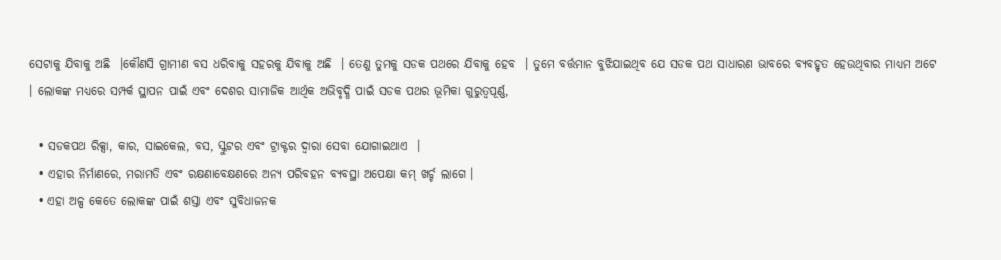ସେଟାକୁ ଯିବାକୁ ଅଛି  ।କୌଣସି ଗ୍ରାମୀଣ ବସ ଧରିବାକୁ ସହରକୁ ଯିବାକୁ ଅଛି  । ତେଣୁ ତୁମକୁ ସଡକ ପଥରେ ଯିବାକୁ ହେବ  । ତୁମେ ବର୍ତ୍ତମାନ ବୁଝିଯାଇଥିବ ଯେ ସଡକ ପଥ ସାଧାରଣ ଭାବରେ ବ୍ୟବହୃତ ହେଉଥିବାର ମାଧ୍ୟମ ଅଟେ  । ଲୋକଙ୍କ ମଧ୍ୟରେ ସମ୍ପର୍କ ସ୍ଥାପନ ପାଇଁ ଏବଂ ଦେଶର ସାମାଜିକ ଆର୍ଥିକ ଅଭିବୃଦ୍ଧି ପାଇଁ ସଡକ ପଥର ଭୂମିକା ଗୁରୁତ୍ୱପୂର୍ଣ୍ଣ,

  • ସଡକପଥ ରିକ୍ସା, କାର, ସାଇକେଲ, ବସ, ସ୍କୁଟର ଏବଂ ଟ୍ରାକ୍ଟର ଦ୍ଵାରା ସେବା ଯୋଗାଇଥାଏ  ।
  • ଏହାର ନିର୍ମାଣରେ, ମରାମତି ଏବଂ ରକ୍ଷଣାବେକ୍ଷଣରେ ଅନ୍ୟ ପରିବହନ ବ୍ୟବସ୍ଥା ଅପେକ୍ଷା କମ୍ ଖର୍ଚ୍ଚ ଲାଗେ ।
  • ଏହା ଅଳ୍ପ କେତେ ଲୋକଙ୍କ ପାଇଁ ଶସ୍ତା ଏବଂ ସୁବିଧାଜନକ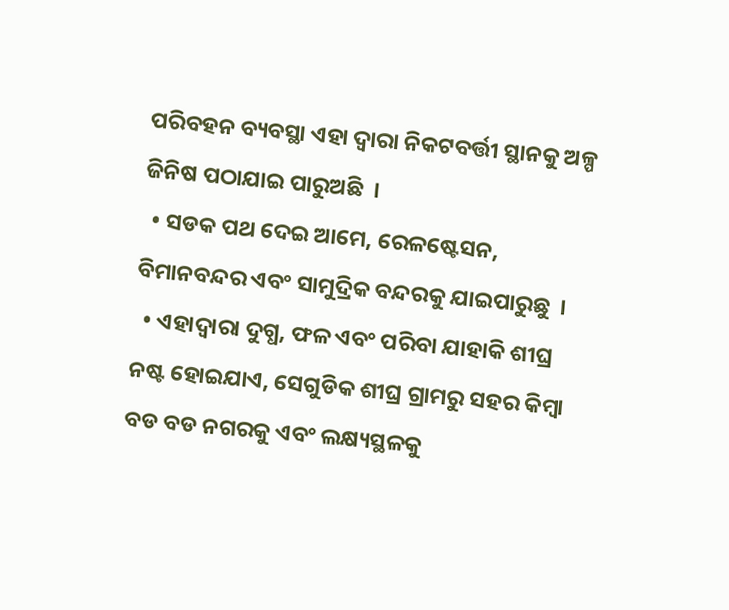ପରିବହନ ବ୍ୟବସ୍ଥା ଏହା ଦ୍ଵାରା ନିକଟବର୍ତ୍ତୀ ସ୍ଥାନକୁ ଅଳ୍ପ ଜିନିଷ ପଠାଯାଇ ପାରୁଅଛି  ।
  • ସଡକ ପଥ ଦେଇ ଆମେ, ରେଳଷ୍ଟେସନ, ବିମାନବନ୍ଦର ଏବଂ ସାମୁଦ୍ରିକ ବନ୍ଦରକୁ ଯାଇପାରୁଛୁ  ।
  • ଏହାଦ୍ଵାରା ଦୁଗ୍ଧ, ଫଳ ଏବଂ ପରିବା ଯାହାକି ଶୀଘ୍ର ନଷ୍ଟ ହୋଇଯାଏ, ସେଗୁଡିକ ଶୀଘ୍ର ଗ୍ରାମରୁ ସହର କିମ୍ବା ବଡ ବଡ ନଗରକୁ ଏବଂ ଲକ୍ଷ୍ୟସ୍ଥଳକୁ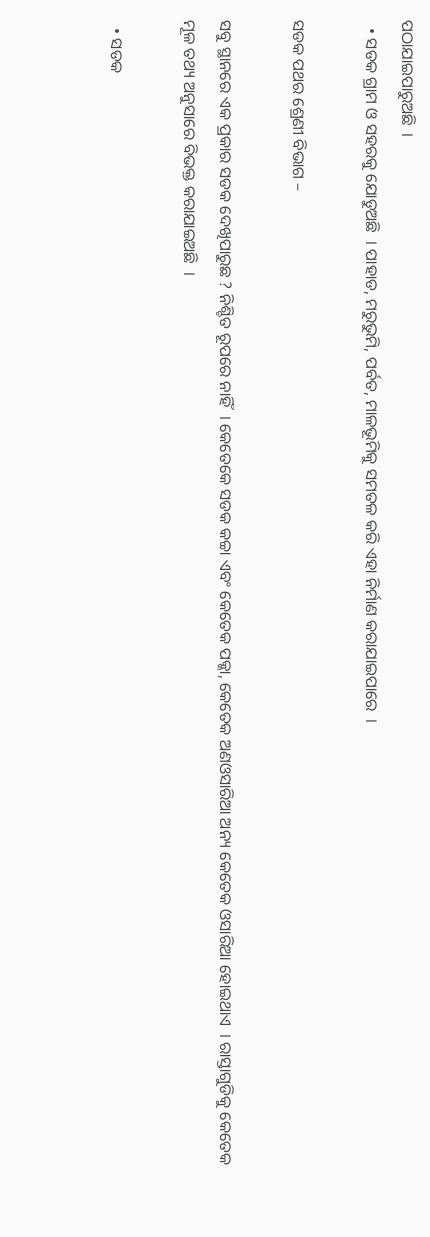ପଠାଯାଇପାରୁଅଛି  ।
  • ସଡକ ଗ୍ରାମ ଓ ସହରକୁ ଯୋଡୁଅଛି  । ପାହାଡ, ମରୁଭୁମି, ପର୍ବତ, ମାଳଭୂମିକୁ ସମତଳ କରି ଏହା ନିର୍ମାଣ କରାଯାଇପାରେ  ।

ସଡକ ପଥର ଶ୍ରେଣୀ ବିଭାଗ –

ସବୁ ସ୍ଥାନରେ ଏକ ପ୍ରକାର ସଡକ ଦେଖିପାରୁଛ ? ନିଶ୍ଚିତ ରୂପରେ ନାହିଁ  । କେତେକେ ସଡକ କଚ୍ଚା ଏବଂ କେତେକ ପକ୍କା, କେତେକ ଅଣଓସାରିଆ ଅନ୍ୟ କେତେକ ଓସାରିଆ ହୋଇଥାଏ  । ରାସ୍ତାଗୁଡିକୁ କେତେକ ମୂଳ ତଥ୍ୟ ଅନୁସାରେ ବିଭକ୍ତ କରାଯାଇଅଛି  ।

  • ସଡକ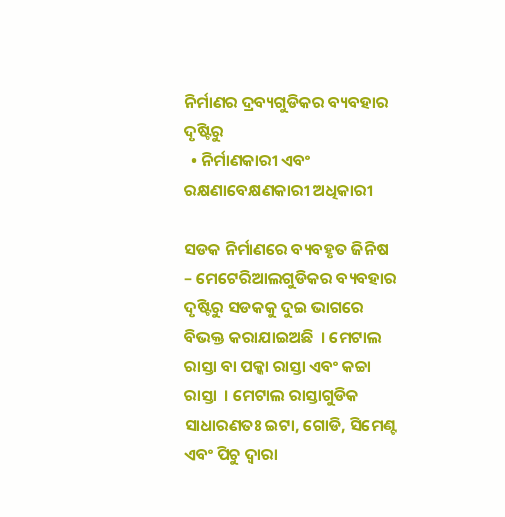ନିର୍ମାଣର ଦ୍ରବ୍ୟଗୁଡିକର ବ୍ୟବହାର ଦୃଷ୍ଟିରୁ
  • ନିର୍ମାଣକାରୀ ଏବଂ ରକ୍ଷଣାବେକ୍ଷଣକାରୀ ଅଧିକାରୀ

ସଡକ ନିର୍ମାଣରେ ବ୍ୟବହୃତ ଜିନିଷ – ମେଟେରିଆଲଗୁଡିକର ବ୍ୟବହାର ଦୃଷ୍ଟିରୁ ସଡକକୁ ଦୁଇ ଭାଗରେ ବିଭକ୍ତ କରାଯାଇଅଛି  । ମେଟାଲ ରାସ୍ତା ବା ପକ୍କା ରାସ୍ତା ଏବଂ କଚ୍ଚା ରାସ୍ତା  । ମେଟାଲ ରାସ୍ତାଗୁଡିକ ସାଧାରଣତଃ ଇଟା, ଗୋଡି, ସିମେଣ୍ଟ ଏବଂ ପିଚୁ ଦ୍ଵାରା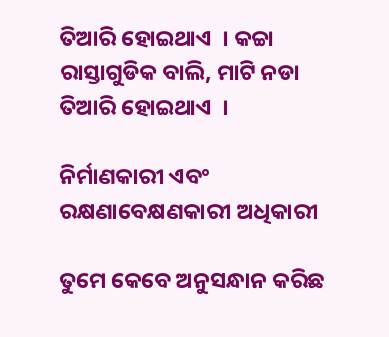ତିଆରି ହୋଇଥାଏ  । କଚ୍ଚା ରାସ୍ତାଗୁଡିକ ବାଲି, ମାଟି ନଡା ତିଆରି ହୋଇଥାଏ  ।

ନିର୍ମାଣକାରୀ ଏବଂ ରକ୍ଷଣାବେକ୍ଷଣକାରୀ ଅଧିକାରୀ

ତୁମେ କେବେ ଅନୁସନ୍ଧାନ କରିଛ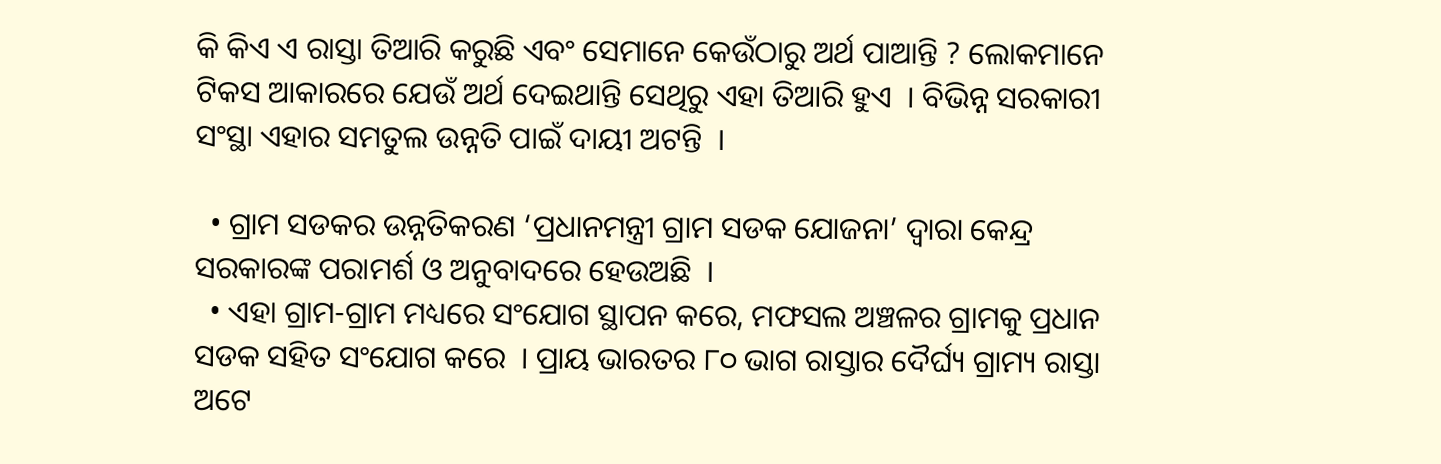କି କିଏ ଏ ରାସ୍ତା ତିଆରି କରୁଛି ଏବଂ ସେମାନେ କେଉଁଠାରୁ ଅର୍ଥ ପାଆନ୍ତି ? ଲୋକମାନେ ଟିକସ ଆକାରରେ ଯେଉଁ ଅର୍ଥ ଦେଇଥାନ୍ତି ସେଥିରୁ ଏହା ତିଆରି ହୁଏ  । ବିଭିନ୍ନ ସରକାରୀ ସଂସ୍ଥା ଏହାର ସମତୁଲ ଉନ୍ନତି ପାଇଁ ଦାୟୀ ଅଟନ୍ତି  ।

  • ଗ୍ରାମ ସଡକର ଉନ୍ନତିକରଣ ‘ପ୍ରଧାନମନ୍ତ୍ରୀ ଗ୍ରାମ ସଡକ ଯୋଜନା’ ଦ୍ଵାରା କେନ୍ଦ୍ର ସରକାରଙ୍କ ପରାମର୍ଶ ଓ ଅନୁବାଦରେ ହେଉଅଛି  ।
  • ଏହା ଗ୍ରାମ-ଗ୍ରାମ ମଧ୍ୟରେ ସଂଯୋଗ ସ୍ଥାପନ କରେ, ମଫସଲ ଅଞ୍ଚଳର ଗ୍ରାମକୁ ପ୍ରଧାନ ସଡକ ସହିତ ସଂଯୋଗ କରେ  । ପ୍ରାୟ ଭାରତର ୮୦ ଭାଗ ରାସ୍ତାର ଦୈର୍ଘ୍ୟ ଗ୍ରାମ୍ୟ ରାସ୍ତା ଅଟେ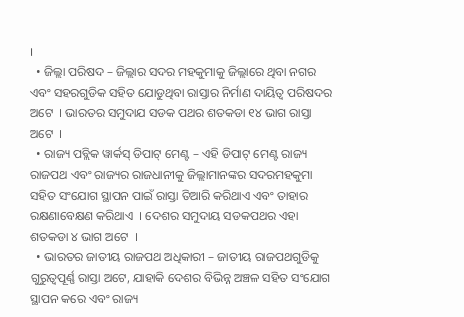।
  • ଜିଲ୍ଲା ପରିଷଦ – ଜିଲ୍ଲାର ସଦର ମହକୁମାକୁ ଜିଲ୍ଲାରେ ଥିବା ନଗର ଏବଂ ସହରଗୁଡିକ ସହିତ ଯୋଡୁଥିବା ରାସ୍ତାର ନିର୍ମାଣ ଦାୟିତ୍ଵ ପରିଷଦର ଅଟେ  । ଭାରତର ସମୁଦାଯ ସଡକ ପଥର ଶତକଡା ୧୪ ଭାଗ ରାସ୍ତା ଅଟେ  ।
  • ରାଜ୍ୟ ପବ୍ଲିକ ୱାର୍କସ୍ ଡିପାଟ୍ ମେଣ୍ଟ – ଏହି ଡିପାଟ୍ ମେଣ୍ଟ ରାଜ୍ୟ ରାଜପଥ ଏବଂ ରାଜ୍ୟର ରାଜଧାନୀକୁ ଜିଲ୍ଲାମାନଙ୍କର ସଦରମହକୁମା ସହିତ ସଂଯୋଗ ସ୍ଥାପନ ପାଇଁ ରାସ୍ତା ତିଆରି କରିଥାଏ ଏବଂ ତାହାର ରକ୍ଷଣାବେକ୍ଷଣ କରିଥାଏ  । ଦେଶର ସମୁଦାୟ ସଡକପଥର ଏହା ଶତକଡା ୪ ଭାଗ ଅଟେ  ।
  • ଭାରତର ଜାତୀୟ ରାଜପଥ ଅଧିକାରୀ – ଜାତୀୟ ରାଜପଥଗୁଡିକୁ ଗୁରୁତ୍ଵପୂର୍ଣ୍ଣ ରାସ୍ତା ଅଟେ, ଯାହାକି ଦେଶର ବିଭିନ୍ନ ଅଞ୍ଚଳ ସହିତ ସଂଯୋଗ ସ୍ଥାପନ କରେ ଏବଂ ରାଜ୍ୟ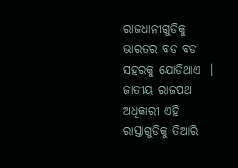ରାଜଧାନୀଗୁଡିକୁ ଭାରତର ବଡ ବଡ ସହରକୁ ଯୋଡିଥାଏ  । ଜାତୀୟ ରାଜପଥ ଅଧିକାରୀ ଏହି ରାସ୍ତାଗୁଡିକୁ ତିଆରି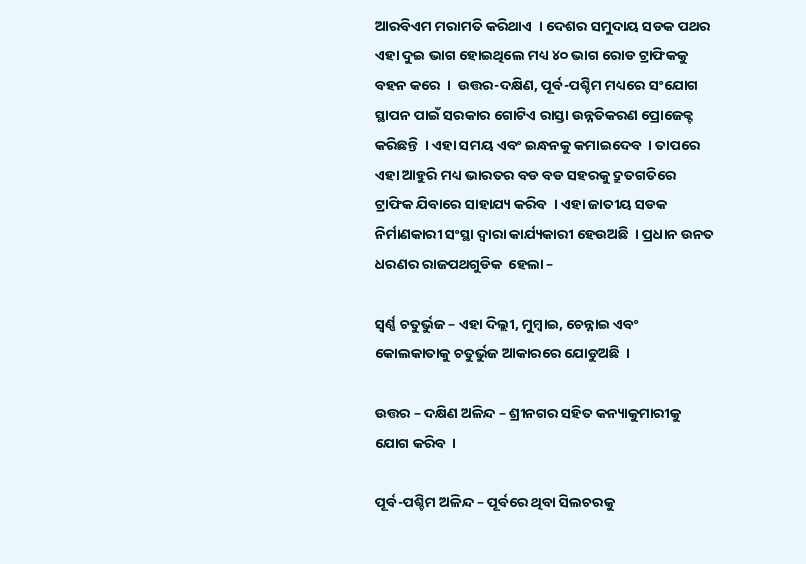ଆରବିଏମ ମରାମତି କରିଥାଏ  । ଦେଶର ସମୁଦାୟ ସଡକ ପଥର ଏହା ଦୁଇ ଭାଗ ହୋଇଥିଲେ ମଧ୍ୟ ୪୦ ଭାଗ ରୋଡ ଟ୍ରାଫିକକୁ ବହନ କରେ  ।  ଉତ୍ତର-ଦକ୍ଷିଣ, ପୂର୍ବ-ପଶ୍ଚିମ ମଧ୍ୟରେ ସଂଯୋଗ ସ୍ଥାପନ ପାଇଁ ସରକାର ଗୋଟିଏ ରାସ୍ତା ଉନ୍ନତିକରଣ ପ୍ରୋଜେକ୍ଟ କରିଛନ୍ତି  । ଏହା ସମୟ ଏବଂ ଇନ୍ଧନକୁ କମାଇଦେବ  । ତାପରେ ଏହା ଆହୁରି ମଧ୍ୟ ଭାରତର ବଡ ବଡ ସହରକୁ ଦ୍ରୁତଗତିରେ ଟ୍ରାଫିକ ଯିବାରେ ସାହାଯ୍ୟ କରିବ  । ଏହା ଜାତୀୟ ସଡକ ନିର୍ମାଣକାରୀ ସଂସ୍ଥା ଦ୍ଵାରା କାର୍ଯ୍ୟକାରୀ ହେଉଅଛି  । ପ୍ରଧାନ ଉନତ ଧରଣର ରାଜପଥଗୁଡିକ  ହେଲା –

ସ୍ଵର୍ଣ୍ଣ ଚତୁର୍ଭୁଜ – ଏହା ଦିଲ୍ଲୀ, ମୁମ୍ବାଇ, ଚେନ୍ନାଇ ଏବଂ କୋଲକାତାକୁ ଚତୁର୍ଭୁଜ ଆକାରରେ ଯୋଡୁଅଛି  ।

ଉତ୍ତର – ଦକ୍ଷିଣ ଅଳିନ୍ଦ – ଶ୍ରୀନଗର ସହିତ କନ୍ୟାକୁମାରୀକୁ ଯୋଗ କରିବ  ।

ପୂର୍ବ-ପଶ୍ଚିମ ଅଳିନ୍ଦ – ପୂର୍ବରେ ଥିବା ସିଲଚରକୁ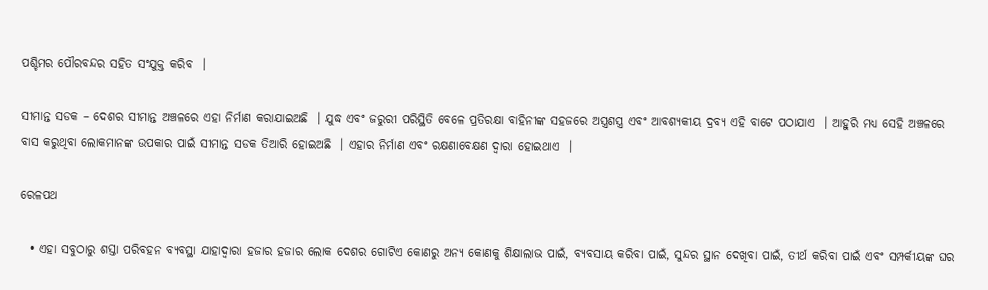ପଶ୍ଚିମର ପୌରବନ୍ଦର ସହିତ ସଂଯୁକ୍ତ କରିବ  ।

ସୀମାନ୍ତ ସଡକ – ଦେଶର ସୀମାନ୍ତ ଅଞ୍ଚଳରେ ଏହା ନିର୍ମାଣ କରାଯାଇଅଛି  । ଯୁଦ୍ଧ ଏବଂ ଜରୁରୀ ପରିସ୍ଥିତି ବେଳେ ପ୍ରତିରକ୍ଷା ବାହିନୀଙ୍କ ସହଜରେ ଅସ୍ତ୍ରଶସ୍ତ୍ର ଏବଂ ଆବଶ୍ୟକୀୟ ଦ୍ରବ୍ୟ ଏହି ବାଟେ ପଠାଯାଏ  । ଆହୁରି ମଧ୍ୟ ସେହି ଅଞ୍ଚଳରେ ବାସ କରୁଥିବା ଲୋକମାନଙ୍କ ଉପକାର ପାଇଁ ସୀମାନ୍ତ ସଡକ ତିଆରି ହୋଇଅଛି  । ଏହାର ନିର୍ମାଣ ଏବଂ ରକ୍ଷଣାବେକ୍ଷଣ ଦ୍ଵାରା ହୋଇଥାଏ  ।

ରେଳପଥ

  • ଏହା ସବୁଠାରୁ ଶସ୍ତା ପରିବହନ ବ୍ୟବସ୍ଥା ଯାହାଦ୍ଵାରା ହଜାର ହଜାର ଲୋକ ଦେଶର ଗୋଟିଏ କୋଣରୁ ଅନ୍ୟ କୋଣକୁ ଶିକ୍ଷାଲାଭ ପାଇଁ, ବ୍ୟବସାୟ କରିବା ପାଇଁ, ସୁନ୍ଦର ସ୍ଥାନ ଦେଖିବା ପାଇଁ, ତୀର୍ଥ କରିବା ପାଇଁ ଏବଂ ସମ୍ପର୍କୀୟଙ୍କ ଘର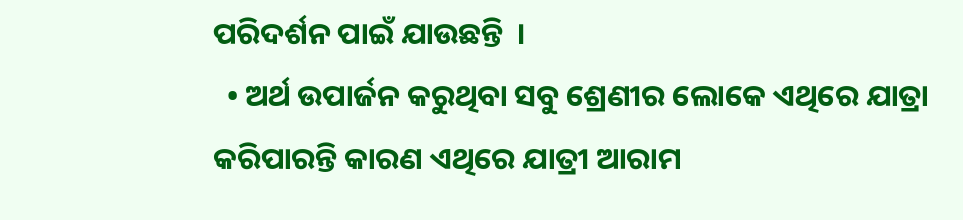ପରିଦର୍ଶନ ପାଇଁ ଯାଉଛନ୍ତି  ।
  • ଅର୍ଥ ଉପାର୍ଜନ କରୁଥିବା ସବୁ ଶ୍ରେଣୀର ଲୋକେ ଏଥିରେ ଯାତ୍ରା କରିପାରନ୍ତି କାରଣ ଏଥିରେ ଯାତ୍ରୀ ଆରାମ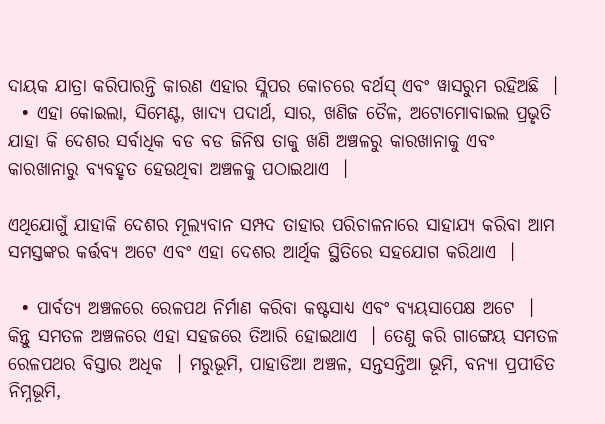ଦାୟକ ଯାତ୍ରା କରିପାରନ୍ତି କାରଣ ଏହାର ସ୍ଲିପର କୋଚରେ ବର୍ଥସ୍ ଏବଂ ୱାସରୁମ ରହିଅଛି  ।
  • ଏହା କୋଇଲା, ସିମେଣ୍ଟ, ଖାଦ୍ଯ ପଦାର୍ଥ, ସାର, ଖଣିଜ ତୈଳ, ଅଟୋମୋବାଇଲ ପ୍ରଭୃତି ଯାହା କି ଦେଶର ସର୍ବାଧିକ ବଡ ବଡ ଜିନିଷ ତାକୁ ଖଣି ଅଞ୍ଚଳରୁ କାରଖାନାକୁ ଏବଂ କାରଖାନାରୁ ବ୍ୟବହୃତ ହେଉଥିବା ଅଞ୍ଚଳକୁ ପଠାଇଥାଏ  ।

ଏଥିଯୋଗୁଁ ଯାହାକି ଦେଶର ମୂଲ୍ୟବାନ ସମ୍ପଦ ତାହାର ପରିଚାଳନାରେ ସାହାଯ୍ୟ କରିବା ଆମ ସମସ୍ତଙ୍କର କର୍ତ୍ତବ୍ୟ ଅଟେ ଏବଂ ଏହା ଦେଶର ଆର୍ଥିକ ସ୍ଥିତିରେ ସହଯୋଗ କରିଥାଏ  ।

  • ପାର୍ବତ୍ୟ ଅଞ୍ଚଳରେ ରେଳପଥ ନିର୍ମାଣ କରିବା କଷ୍ଟସାଧ୍ୟ ଏବଂ ବ୍ୟୟସାପେକ୍ଷ ଅଟେ  । କିନ୍ତୁ ସମତଳ ଅଞ୍ଚଳରେ ଏହା ସହଜରେ ତିଆରି ହୋଇଥାଏ  । ତେଣୁ କରି ଗାଙ୍ଗେୟ ସମତଳ ରେଳପଥର ବିସ୍ତାର ଅଧିକ  । ମରୁଭୂମି, ପାହାଡିଆ ଅଞ୍ଚଳ, ସନ୍ତସନ୍ତିଆ ଭୂମି, ବନ୍ୟା ପ୍ରପୀଡିତ ନିମ୍ନଭୂମି,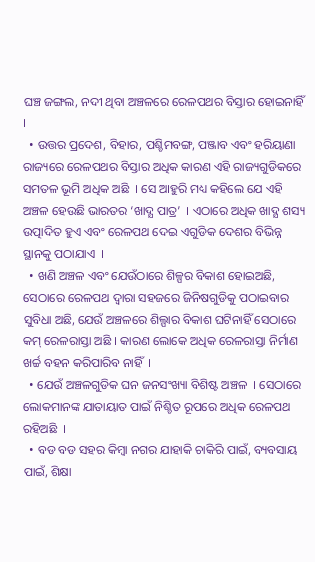ଘଞ୍ଚ ଜଙ୍ଗଲ, ନଦୀ ଥିବା ଅଞ୍ଚଳରେ ରେଳପଥର ବିସ୍ତାର ହୋଇନାହିଁ  ।
  • ଉତ୍ତର ପ୍ରଦେଶ, ବିହାର, ପଶ୍ଚିମବଙ୍ଗ, ପଞ୍ଜାବ ଏବଂ ହରିୟାଣା ରାଜ୍ୟରେ ରେଳପଥର ବିସ୍ତାର ଅଧିକ କାରଣ ଏହି ରାଜ୍ୟଗୁଡିକରେ ସମତଳ ଭୂମି ଅଧିକ ଅଛି  । ସେ ଆହୁରି ମଧ୍ୟ କହିଲେ ଯେ ଏହି ଅଞ୍ଚଳ ହେଉଛି ଭାରତର ‘ଖାଦ୍ଯ ପାତ୍ର’  । ଏଠାରେ ଅଧିକ ଖାଦ୍ଯ ଶସ୍ୟ ଉତ୍ପାଦିତ ହୁଏ ଏବଂ ରେଳପଥ ଦେଇ ଏଗୁଡିକ ଦେଶର ବିଭିନ୍ନ ସ୍ଥାନକୁ ପଠାଯାଏ  ।
  • ଖଣି ଅଞ୍ଚଳ ଏବଂ ଯେଉଁଠାରେ ଶିଳ୍ପର ବିକାଶ ହୋଇଅଛି, ସେଠାରେ ରେଳପଥ ଦ୍ଵାରା ସହଜରେ ଜିନିଷଗୁଡିକୁ ପଠାଇବାର ସୁବିଧା ଅଛି, ଯେଉଁ ଅଞ୍ଚଳରେ ଶିଲ୍ପାର ବିକାଶ ଘଟିନାହିଁ ସେଠାରେ କମ୍ ରେଳରାସ୍ତା ଅଛି । କାରଣ ଲୋକେ ଅଧିକ ରେଳରାସ୍ତା ନିର୍ମାଣ ଖର୍ଚ୍ଚ ବହନ କରିପାରିବ ନାହିଁ  ।
  • ଯେଉଁ ଅଞ୍ଚଳଗୁଡିକ ଘନ ଜନସଂଖ୍ୟା ବିଶିଷ୍ଟ ଅଞ୍ଚଳ  । ସେଠାରେ ଲୋକମାନଙ୍କ ଯାତାୟାତ ପାଇଁ ନିଶ୍ଚିତ ରୂପରେ ଅଧିକ ରେଳପଥ ରହିଅଛି  ।
  • ବଡ ବଡ ସହର କିମ୍ବା ନଗର ଯାହାକି ଚାକିରି ପାଇଁ, ବ୍ୟବସାୟ ପାଇଁ, ଶିକ୍ଷା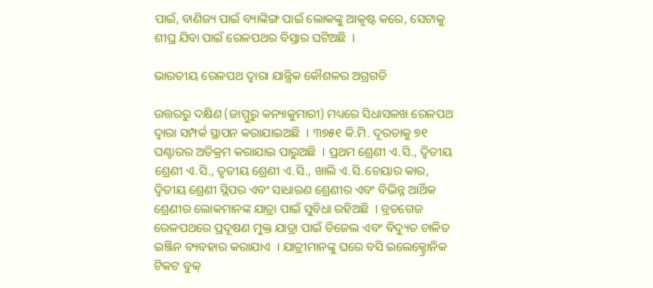ପାଇଁ, ବାଣିଜ୍ୟ ପାଇଁ ବ୍ୟାଙ୍କିଙ୍ଗ ପାଇଁ ଲୋକଙ୍କୁ ଆକୃଷ୍ଟ କରେ, ସେଟାକୁ ଶୀଘ୍ର ଯିବା ପାଇଁ ରେଳପଥର ବିସ୍ତାର ଘଟିଅଛି  ।

ଭାରତୀୟ ରେଳପଥ ଦ୍ଵାରା ଯାନ୍ତ୍ରିକ କୌଶଳର ଅଗ୍ରଗତି

ଉତ୍ତରରୁ ଦକ୍ଷିଣ (ଜାମ୍ମୁରୁ କନ୍ୟାକୁମାରୀ) ମଧ୍ୟରେ ସିଧାସଳଖ ରେଳପଥ ଦ୍ଵାରା ସମ୍ପର୍କ ସ୍ଥାପନ କରାଯାଇଅଛି  । ୩୭୫୧ କି.ମି. ଦୂରତାକୁ ୭୧ ଘଣ୍ଟାରର ଅତିକ୍ରମ କରାଯାଇ ପାରୁଅଛି  । ପ୍ରଥମ ଶ୍ରେଣୀ ଏ.ସି., ଦ୍ଵିତୀୟ ଶ୍ରେଣୀ ଏ.ସି., ତୃତୀୟ ଶ୍ରେଣୀ ଏ.ସି., ଖାଲି ଏ.ସି.ଚେୟାର କାର, ଦ୍ଵିତୀୟ ଶ୍ରେଣୀ ସ୍ଲିପର ଏବଂ ସାଧାରଣ ଶ୍ରେଣୀର ଏବଂ ବିଭିନ୍ନ ଆର୍ଥିକ ଶ୍ରେଣୀର ଲୋକମାନଙ୍କ ଯାତ୍ରା ପାଇଁ ସୁବିଧା ରହିଅଛି  । ବ୍ରଡଗେଜ ରେଳପଥରେ ପ୍ରଦୂଷଣ ମୁକ୍ତ ଯାତ୍ରା ପାଇଁ ଡିଜେଲ ଏବଂ ବିଦ୍ୟୁତ ଚାଳିତ ଇଞ୍ଜିନ ବ୍ୟବହାର କରାଯାଏ  । ଯାତ୍ରୀମାନଙ୍କୁ ଘରେ ବସି ଇଲେକ୍ଟ୍ରୋନିକ ଟିକଟ ବୁକ୍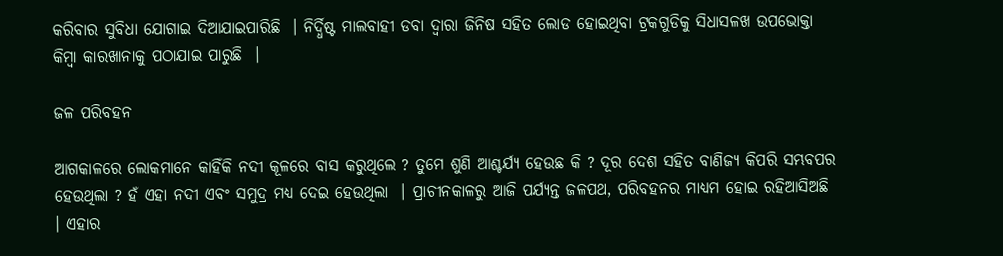କରିବାର ସୁବିଧା ଯୋଗାଇ ଦିଆଯାଇପାରିଛି  । ନିର୍ଦ୍ଧିଷ୍ଟ ମାଲବାହୀ ଡବା ଦ୍ଵାରା ଜିନିଷ ସହିତ ଲୋଡ ହୋଇଥିବା ଟ୍ରକଗୁଡିକୁ ସିଧାସଳଖ ଉପଭୋକ୍ତା କିମ୍ବା କାରଖାନାକୁ ପଠାଯାଇ ପାରୁଛି  ।

ଜଳ ପରିବହନ

ଆଗକାଳରେ ଲୋକମାନେ କାହିଁକି ନଦୀ କୂଳରେ ବାସ କରୁଥିଲେ ? ତୁମେ ଶୁଣି ଆଶ୍ଚର୍ଯ୍ୟ ହେଉଛ କି ? ଦୂର ଦେଶ ସହିତ ବାଣିଜ୍ୟ କିପରି ସମ୍ଭବପର ହେଉଥିଲା ? ହଁ ଏହା ନଦୀ ଏବଂ ସମୁଦ୍ର ମଧ୍ୟ ଦେଇ ହେଉଥିଲା  । ପ୍ରାଚୀନକାଳରୁ ଆଜି ପର୍ଯ୍ୟନ୍ତ ଜଳପଥ, ପରିବହନର ମାଧ୍ୟମ ହୋଇ ରହିଆସିଅଛି  । ଏହାର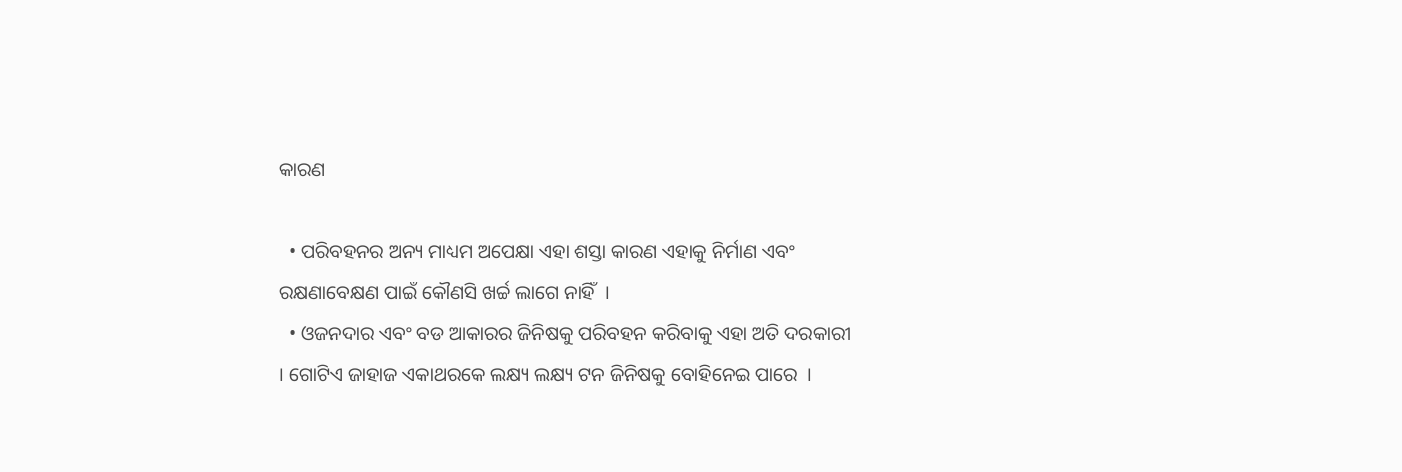କାରଣ

  • ପରିବହନର ଅନ୍ୟ ମାଧ୍ୟମ ଅପେକ୍ଷା ଏହା ଶସ୍ତା କାରଣ ଏହାକୁ ନିର୍ମାଣ ଏବଂ ରକ୍ଷଣାବେକ୍ଷଣ ପାଇଁ କୌଣସି ଖର୍ଚ୍ଚ ଲାଗେ ନାହିଁ  ।
  • ଓଜନଦାର ଏବଂ ବଡ ଆକାରର ଜିନିଷକୁ ପରିବହନ କରିବାକୁ ଏହା ଅତି ଦରକାରୀ  । ଗୋଟିଏ ଜାହାଜ ଏକାଥରକେ ଲକ୍ଷ୍ୟ ଲକ୍ଷ୍ୟ ଟନ ଜିନିଷକୁ ବୋହିନେଇ ପାରେ  ।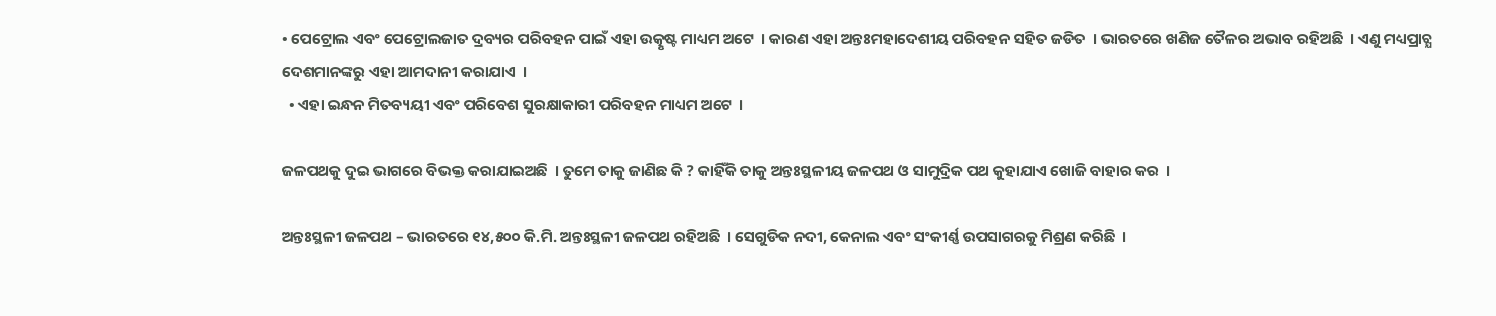• ପେଟ୍ରୋଲ ଏବଂ ପେଟ୍ରୋଲଜାତ ଦ୍ରବ୍ୟର ପରିବହନ ପାଇଁ ଏହା ଉତ୍କୃଷ୍ଟ ମାଧ୍ୟମ ଅଟେ  । କାରଣ ଏହା ଅନ୍ତଃମହାଦେଶୀୟ ପରିବହନ ସହିତ ଜଡିତ  । ଭାରତରେ ଖଣିଜ ତୈଳର ଅଭାବ ରହିଅଛି  । ଏଣୁ ମଧ୍ୟପ୍ରାଚ୍ଯ ଦେଶମାନଙ୍କରୁ ଏହା ଆମଦାନୀ କରାଯାଏ  ।
  • ଏହା ଇନ୍ଧନ ମିତବ୍ୟୟୀ ଏବଂ ପରିବେଶ ସୁରକ୍ଷାକାରୀ ପରିବହନ ମାଧ୍ୟମ ଅଟେ  ।

ଜଳପଥକୁ ଦୁଇ ଭାଗରେ ବିଭକ୍ତ କରାଯାଇଅଛି  । ତୁମେ ତାକୁ ଜାଣିଛ କି ? କାହିଁକି ତାକୁ ଅନ୍ତଃସ୍ଥଳୀୟ ଜଳପଥ ଓ ସାମୁଦ୍ରିକ ପଥ କୁହାଯାଏ ଖୋଜି ବାହାର କର  ।

ଅନ୍ତଃସ୍ଥଳୀ ଜଳପଥ – ଭାରତରେ ୧୪,୫୦୦ କି.ମି. ଅନ୍ତଃସ୍ଥଳୀ ଜଳପଥ ରହିଅଛି  । ସେଗୁଡିକ ନଦୀ, କେନାଲ ଏବଂ ସଂକୀର୍ଣ୍ଣ ଉପସାଗରକୁ ମିଶ୍ରଣ କରିଛି  ।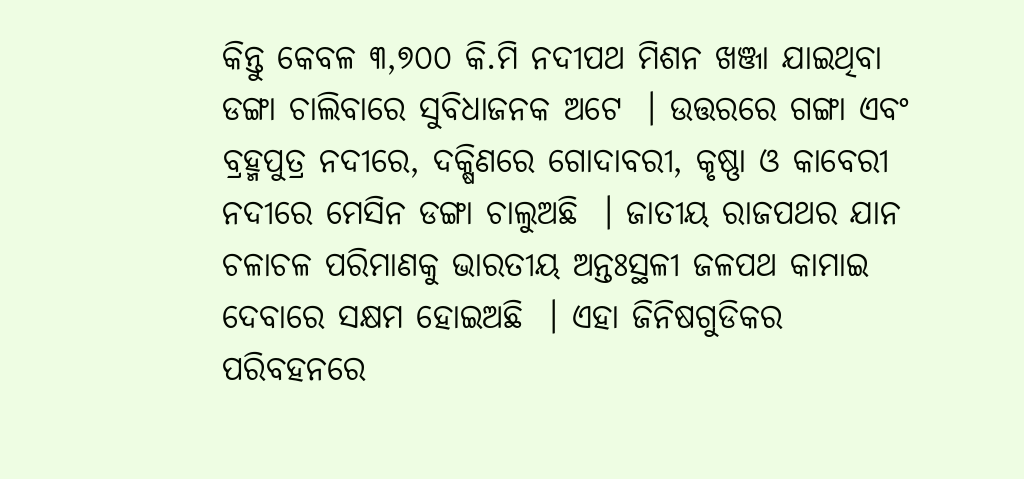କିନ୍ତୁ କେବଳ ୩,୭୦୦ କି.ମି ନଦୀପଥ ମିଶନ ଖଞ୍ଜା ଯାଇଥିବା ଡଙ୍ଗା ଚାଲିବାରେ ସୁବିଧାଜନକ ଅଟେ  । ଉତ୍ତରରେ ଗଙ୍ଗା ଏବଂ ବ୍ରହ୍ମପୁତ୍ର ନଦୀରେ, ଦକ୍ଷିଣରେ ଗୋଦାବରୀ, କୃଷ୍ଣା ଓ କାବେରୀ ନଦୀରେ ମେସିନ ଡଙ୍ଗା ଚାଲୁଅଛି  । ଜାତୀୟ ରାଜପଥର ଯାନ ଚଳାଚଳ ପରିମାଣକୁ ଭାରତୀୟ ଅନ୍ତଃସ୍ଥଳୀ ଜଳପଥ କାମାଇ ଦେବାରେ ସକ୍ଷମ ହୋଇଅଛି  । ଏହା ଜିନିଷଗୁଡିକର ପରିବହନରେ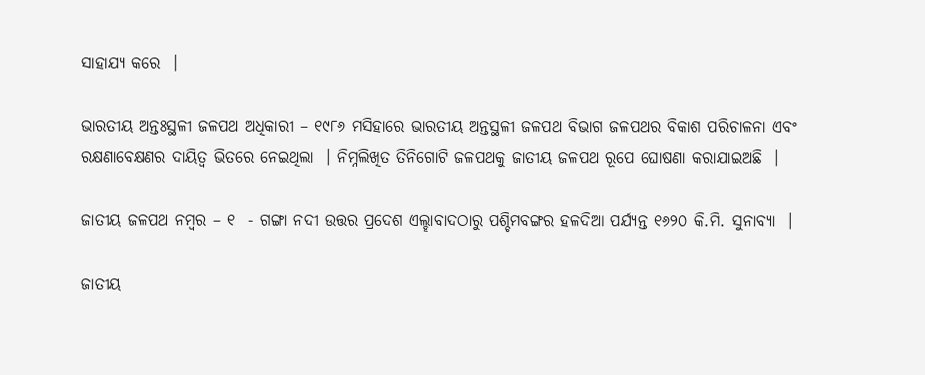ସାହାଯ୍ୟ କରେ  ।

ଭାରତୀୟ ଅନ୍ତଃସ୍ଥଳୀ ଜଳପଥ ଅଧିକାରୀ – ୧୯୮୬ ମସିହାରେ ଭାରତୀୟ ଅନ୍ତସ୍ଥଳୀ ଜଳପଥ ବିଭାଗ ଜଳପଥର ବିକାଶ ପରିଚାଳନା ଏବଂ ରକ୍ଷଣାବେକ୍ଷଣର ଦାୟିତ୍ଵ ଭିତରେ ନେଇଥିଲା  । ନିମ୍ନଲିଖିତ ତିନିଗୋଟି ଜଳପଥକୁ ଜାତୀୟ ଜଳପଥ ରୂପେ ଘୋଷଣା କରାଯାଇଅଛି  ।

ଜାତୀୟ ଜଳପଥ ନମ୍ବର – ୧  - ଗଙ୍ଗା ନଦୀ ଉତ୍ତର ପ୍ରଦେଶ ଏଲ୍ହାବାଦଠାରୁ ପଶ୍ଚିମବଙ୍ଗର ହଳଦିଆ ପର୍ଯ୍ୟନ୍ତ ୧୬୨୦ କି.ମି. ସୁନାବ୍ୟା  ।

ଜାତୀୟ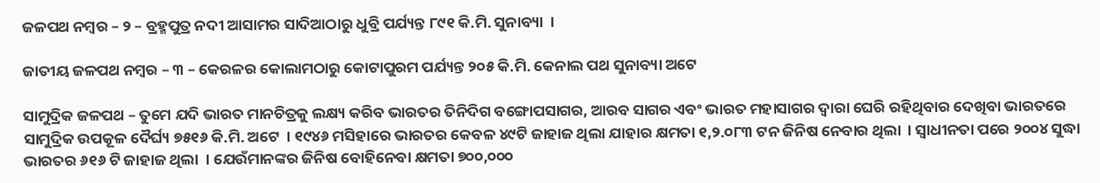ଜଳପଥ ନମ୍ବର – ୨ – ବ୍ରହ୍ମପୁତ୍ର ନଦୀ ଆସାମର ସାଦିଆଠାରୁ ଧୁବ୍ରି ପର୍ଯ୍ୟନ୍ତ ୮୯୧ କି.ମି. ସୁନାବ୍ୟା  ।

ଜାତୀୟ ଜଳପଥ ନମ୍ବର – ୩ – କେରଳର କୋଲାମଠାରୁ କୋଟାପୁରମ ପର୍ଯ୍ୟନ୍ତ ୨୦୫ କି.ମି. କେନାଲ ପଥ ସୁନାବ୍ୟା ଅଟେ

ସାମୁଦ୍ରିକ ଜଳପଥ – ତୁମେ ଯଦି ଭାରତ ମାନଚିତ୍ରକୁ ଲକ୍ଷ୍ୟ କରିବ ଭାରତର ତିନିଦିଗ ବଙ୍ଗୋପସାଗର, ଆରବ ସାଗର ଏବଂ ଭାରତ ମହାସାଗର ଦ୍ଵାରା ଘେରି ରହିଥିବାର ଦେଖିବା ଭାରତରେ ସାମୁଦ୍ରିକ ଉପକୂଳ ଦୈର୍ଘ୍ୟ ୭୫୧୬ କି.ମି. ଅଟେ  । ୧୯୪୬ ମସିହାରେ ଭାରତର କେବଳ ୪୯ଟି ଜାହାଜ ଥିଲା ଯାହାର କ୍ଷମତା ୧,୨.୦୮୩ ଟନ ଜିନିଷ ନେବାର ଥିଲା  । ସ୍ଵାଧୀନତା ପରେ ୨୦୦୪ ସୁଦ୍ଧା ଭାରତର ୬୧୬ ଟି ଜାହାଜ ଥିଲା  । ଯେଉଁମାନଙ୍କର ଜିନିଷ ବୋହିନେବା କ୍ଷମତା ୭୦୦,୦୦୦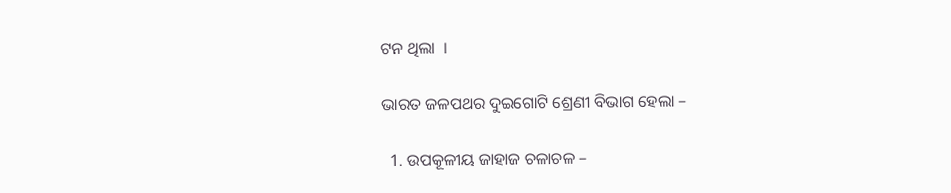ଟନ ଥିଲା  ।

ଭାରତ ଜଳପଥର ଦୁଇଗୋଟି ଶ୍ରେଣୀ ବିଭାଗ ହେଲା –

  1. ଉପକୂଳୀୟ ଜାହାଜ ଚଳାଚଳ –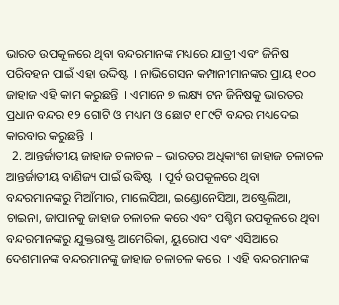ଭାରତ ଉପକୂଳରେ ଥିବା ବନ୍ଦରମାନଙ୍କ ମଧ୍ୟରେ ଯାତ୍ରୀ ଏବଂ ଜିନିଷ ପରିବହନ ପାଇଁ ଏହା ଉଦ୍ଦିଷ୍ଟ  । ନାଭିଗେସନ କମ୍ପାନୀମାନଙ୍କର ପ୍ରାୟ ୧୦୦ ଜାହାଜ ଏହି କାମ କରୁଛନ୍ତି  । ଏମାନେ ୭ ଲକ୍ଷ୍ୟ ଟନ ଜିନିଷକୁ ଭାରତର ପ୍ରଧାନ ବନ୍ଦର ୧୨ ଗୋଟି ଓ ମଧ୍ୟମ ଓ ଛୋଟ ୧୮୯ଟି ବନ୍ଦର ମଧ୍ୟଦେଇ କାରବାର କରୁଛନ୍ତି  ।
  2. ଆନ୍ତର୍ଜାତୀୟ ଜାହାଜ ଚଳାଚଳ – ଭାରତର ଅଧିକାଂଶ ଜାହାଜ ଚଳାଚଳ ଆନ୍ତର୍ଜାତୀୟ ବାଣିଜ୍ୟ ପାଇଁ ଉଦ୍ଧିଷ୍ଟ  । ପୂର୍ବ ଉପକୂଳରେ ଥିବା ବନ୍ଦରମାନଙ୍କରୁ ମିଆଁମାର, ମାଲେସିଆ, ଇଣ୍ଡୋନେସିଆ, ଅଷ୍ଟ୍ରେଲିଆ, ଚାଇନା, ଜାପାନକୁ ଜାହାଜ ଚଳାଚଳ କରେ ଏବଂ ପଶ୍ଚିମ ଉପକୂଳରେ ଥିବା ବନ୍ଦରମାନଙ୍କରୁ ଯୁକ୍ତରାଷ୍ଟ୍ର ଆମେରିକା, ୟୁରୋପ ଏବଂ ଏସିଆରେ ଦେଶମାନଙ୍କ ବନ୍ଦରମାନଙ୍କୁ ଜାହାଜ ଚଳାଚଳ କରେ  । ଏହି ବନ୍ଦରମାନଙ୍କ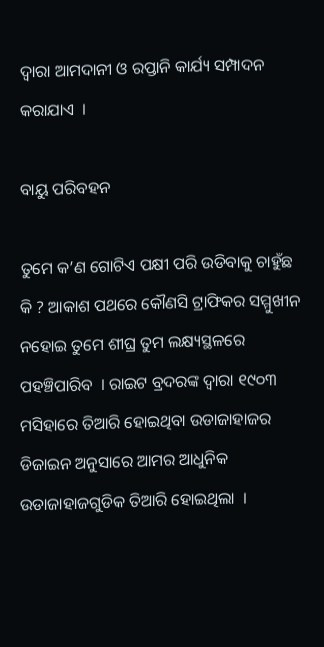ଦ୍ଵାରା ଆମଦାନୀ ଓ ରପ୍ତାନି କାର୍ଯ୍ୟ ସମ୍ପାଦନ କରାଯାଏ  ।

ବାୟୁ ପରିବହନ

ତୁମେ କ’ଣ ଗୋଟିଏ ପକ୍ଷୀ ପରି ଉଡିବାକୁ ଚାହୁଁଛ କି ? ଆକାଶ ପଥରେ କୌଣସି ଟ୍ରାଫିକର ସମ୍ମୁଖୀନ ନହୋଇ ତୁମେ ଶୀଘ୍ର ତୁମ ଲକ୍ଷ୍ୟସ୍ଥଳରେ ପହଞ୍ଚିପାରିବ  । ରାଇଟ ବ୍ରଦରଙ୍କ ଦ୍ଵାରା ୧୯୦୩ ମସିହାରେ ତିଆରି ହୋଇଥିବା ଉଡାଜାହାଜର ଡିଜାଇନ ଅନୁସାରେ ଆମର ଆଧୁନିକ ଉଡାଜାହାଜଗୁଡିକ ତିଆରି ହୋଇଥିଲା  ।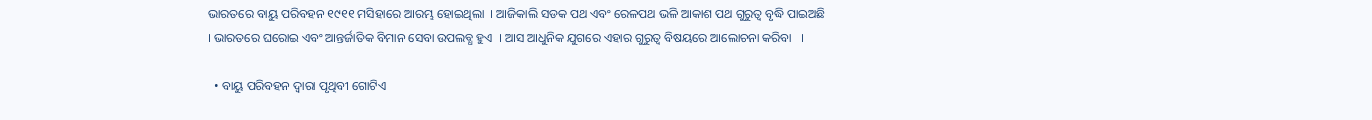ଭାରତରେ ବାୟୁ ପରିବହନ ୧୯୧୧ ମସିହାରେ ଆରମ୍ଭ ହୋଇଥିଲା  । ଆଜିକାଲି ସଡକ ପଥ ଏବଂ ରେଳପଥ ଭଳି ଆକାଶ ପଥ ଗୁରୁତ୍ଵ ବୃଦ୍ଧି ପାଇଅଛି  । ଭାରତରେ ଘରୋଇ ଏବଂ ଆନ୍ତର୍ଜାତିକ ବିମାନ ସେବା ଉପଲବ୍ଧ ହୁଏ  । ଆସ ଆଧୁନିକ ଯୁଗରେ ଏହାର ଗୁରୁତ୍ଵ ବିଷୟରେ ଆଲୋଚନା କରିବା   ।

  • ବାୟୁ ପରିବହନ ଦ୍ଵାରା ପୃଥିବୀ ଗୋଟିଏ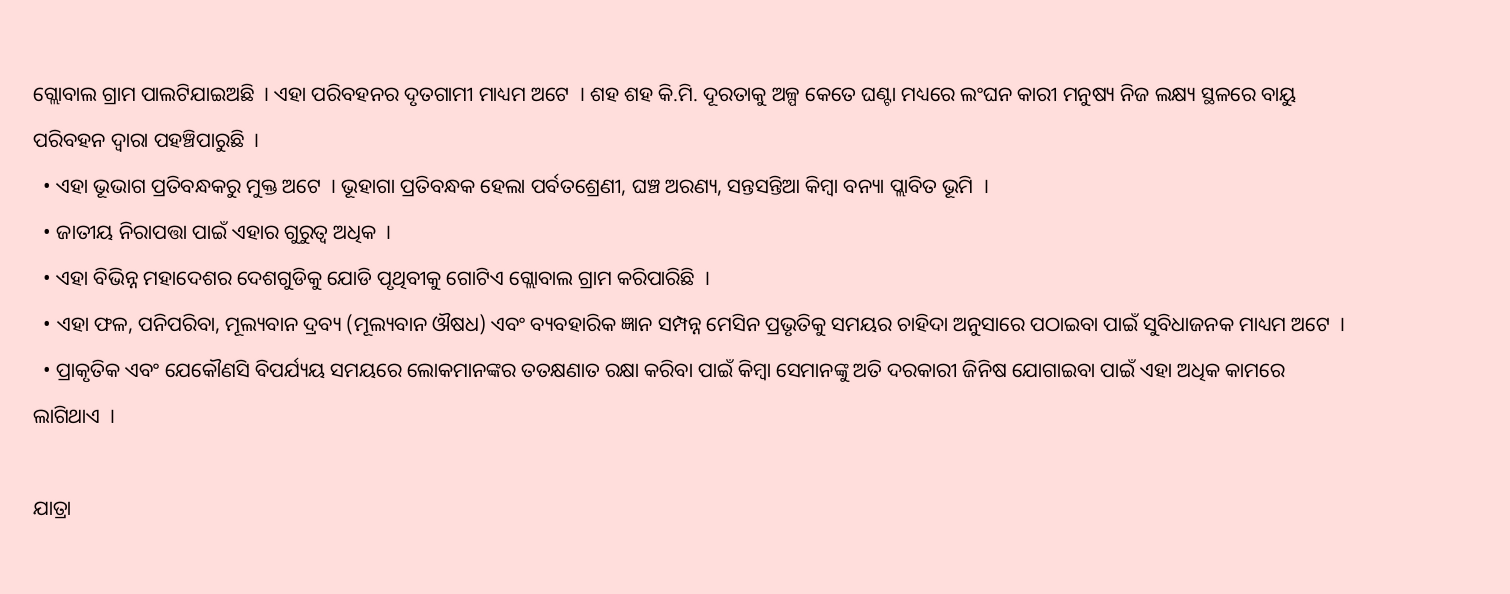ଗ୍ଲୋବାଲ ଗ୍ରାମ ପାଲଟିଯାଇଅଛି  । ଏହା ପରିବହନର ଦୃତଗାମୀ ମାଧ୍ୟମ ଅଟେ  । ଶହ ଶହ କି.ମି. ଦୂରତାକୁ ଅଳ୍ପ କେତେ ଘଣ୍ଟା ମଧ୍ୟରେ ଲଂଘନ କାରୀ ମନୁଷ୍ୟ ନିଜ ଲକ୍ଷ୍ୟ ସ୍ଥଳରେ ବାୟୁ ପରିବହନ ଦ୍ଵାରା ପହଞ୍ଚିପାରୁଛି  ।
  • ଏହା ଭୂଭାଗ ପ୍ରତିବନ୍ଧକରୁ ମୁକ୍ତ ଅଟେ  । ଭୂହାଗା ପ୍ରତିବନ୍ଧକ ହେଲା ପର୍ବତଶ୍ରେଣୀ, ଘଞ୍ଚ ଅରଣ୍ୟ, ସନ୍ତସନ୍ତିଆ କିମ୍ବା ବନ୍ୟା ପ୍ଲାବିତ ଭୂମି  ।
  • ଜାତୀୟ ନିରାପତ୍ତା ପାଇଁ ଏହାର ଗୁରୁତ୍ଵ ଅଧିକ  ।
  • ଏହା ବିଭିନ୍ନ ମହାଦେଶର ଦେଶଗୁଡିକୁ ଯୋଡି ପୃଥିବୀକୁ ଗୋଟିଏ ଗ୍ଲୋବାଲ ଗ୍ରାମ କରିପାରିଛି  ।
  • ଏହା ଫଳ, ପନିପରିବା, ମୂଲ୍ୟବାନ ଦ୍ରବ୍ୟ (ମୂଲ୍ୟବାନ ଔଷଧ) ଏବଂ ବ୍ୟବହାରିକ ଜ୍ଞାନ ସମ୍ପନ୍ନ ମେସିନ ପ୍ରଭୃତିକୁ ସମୟର ଚାହିଦା ଅନୁସାରେ ପଠାଇବା ପାଇଁ ସୁବିଧାଜନକ ମାଧ୍ୟମ ଅଟେ  ।
  • ପ୍ରାକୃତିକ ଏବଂ ଯେକୌଣସି ବିପର୍ଯ୍ୟୟ ସମୟରେ ଲୋକମାନଙ୍କର ତତକ୍ଷଣାତ ରକ୍ଷା କରିବା ପାଇଁ କିମ୍ବା ସେମାନଙ୍କୁ ଅତି ଦରକାରୀ ଜିନିଷ ଯୋଗାଇବା ପାଇଁ ଏହା ଅଧିକ କାମରେ ଲାଗିଥାଏ  ।

ଯାତ୍ରା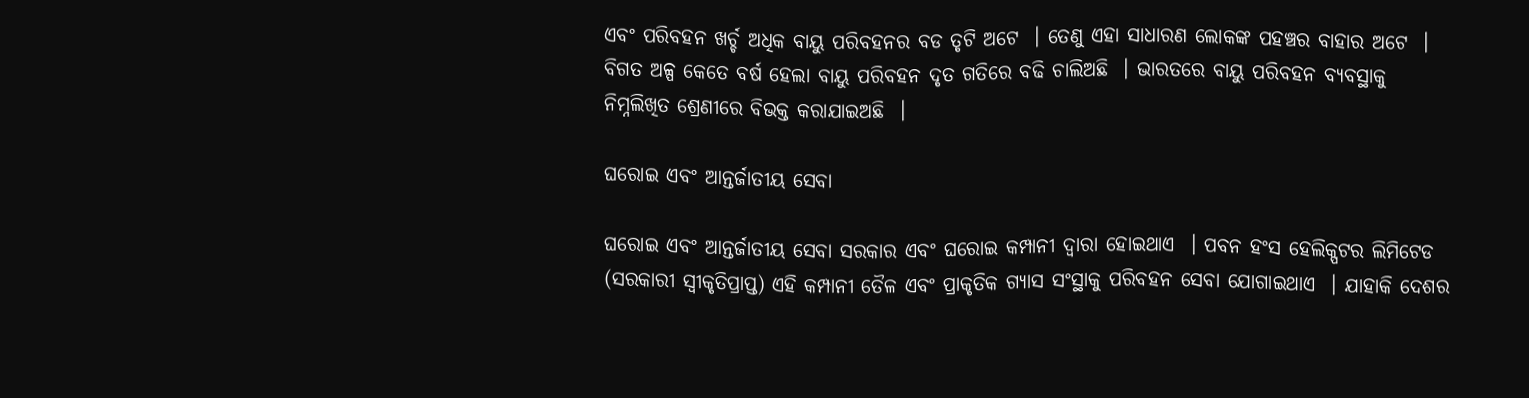ଏବଂ ପରିବହନ ଖର୍ଚ୍ଚ ଅଧିକ ବାୟୁ ପରିବହନର ବଡ ତୃଟି ଅଟେ  । ତେଣୁ ଏହା ସାଧାରଣ ଲୋକଙ୍କ ପହଞ୍ଚର ବାହାର ଅଟେ  । ବିଗତ ଅଳ୍ପ କେତେ ବର୍ଷ ହେଲା ବାୟୁ ପରିବହନ ଦୃତ ଗତିରେ ବଢି ଚାଲିଅଛି  । ଭାରତରେ ବାୟୁ ପରିବହନ ବ୍ୟବସ୍ଥାକୁ ନିମ୍ନଲିଖିତ ଶ୍ରେଣୀରେ ବିଭକ୍ତ କରାଯାଇଅଛି  ।

ଘରୋଇ ଏବଂ ଆନ୍ତର୍ଜାତୀୟ ସେବା

ଘରୋଇ ଏବଂ ଆନ୍ତର୍ଜାତୀୟ ସେବା ସରକାର ଏବଂ ଘରୋଇ କମ୍ପାନୀ ଦ୍ଵାରା ହୋଇଥାଏ  । ପବନ ହଂସ ହେଲିକ୍ପଟର ଲିମିଟେଡ (ସରକାରୀ ସ୍ଵୀକୃତିପ୍ରାପ୍ତ) ଏହି କମ୍ପାନୀ ତୈଳ ଏବଂ ପ୍ରାକୃତିକ ଗ୍ୟାସ ସଂସ୍ଥାକୁ ପରିବହନ ସେବା ଯୋଗାଇଥାଏ  । ଯାହାକି ଦେଶର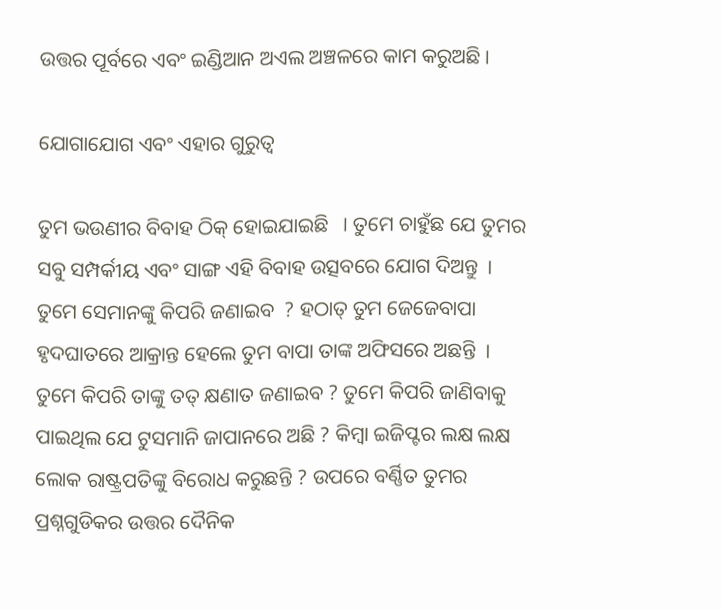ଉତ୍ତର ପୂର୍ବରେ ଏବଂ ଇଣ୍ଡିଆନ ଅଏଲ ଅଞ୍ଚଳରେ କାମ କରୁଅଛି ।

ଯୋଗାଯୋଗ ଏବଂ ଏହାର ଗୁରୁତ୍ଵ

ତୁମ ଭଉଣୀର ବିବାହ ଠିକ୍ ହୋଇଯାଇଛି   । ତୁମେ ଚାହୁଁଛ ଯେ ତୁମର ସବୁ ସମ୍ପର୍କୀୟ ଏବଂ ସାଙ୍ଗ ଏହି ବିବାହ ଉତ୍ସବରେ ଯୋଗ ଦିଅନ୍ତୁ  । ତୁମେ ସେମାନଙ୍କୁ କିପରି ଜଣାଇବ  ? ହଠାତ୍ ତୁମ ଜେଜେବାପା ହୃଦଘାତରେ ଆକ୍ରାନ୍ତ ହେଲେ ତୁମ ବାପା ତାଙ୍କ ଅଫିସରେ ଅଛନ୍ତି  । ତୁମେ କିପରି ତାଙ୍କୁ ତତ୍ କ୍ଷଣାତ ଜଣାଇବ ? ତୁମେ କିପରି ଜାଣିବାକୁ ପାଇଥିଲ ଯେ ଟୁସମାନି ଜାପାନରେ ଅଛି ? କିମ୍ବା ଇଜିପ୍ଟର ଲକ୍ଷ ଲକ୍ଷ ଲୋକ ରାଷ୍ଟ୍ରପତିଙ୍କୁ ବିରୋଧ କରୁଛନ୍ତି ? ଉପରେ ବର୍ଣ୍ଣିତ ତୁମର ପ୍ରଶ୍ନଗୁଡିକର ଉତ୍ତର ଦୈନିକ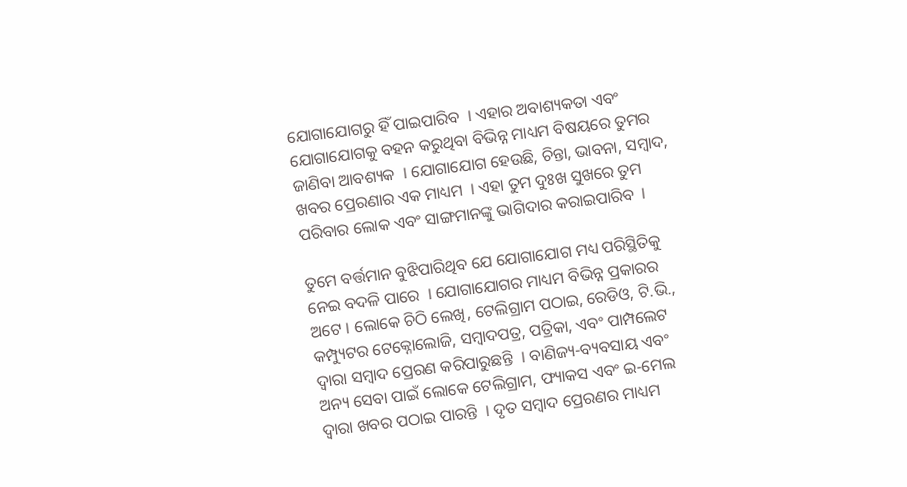ଯୋଗାଯୋଗରୁ ହିଁ ପାଇପାରିବ  । ଏହାର ଅବାଶ୍ୟକତା ଏବଂ ଯୋଗାଯୋଗକୁ ବହନ କରୁଥିବା ବିଭିନ୍ନ ମାଧ୍ୟମ ବିଷୟରେ ତୁମର ଜାଣିବା ଆବଶ୍ୟକ  । ଯୋଗାଯୋଗ ହେଉଛି, ଚିନ୍ତା, ଭାବନା, ସମ୍ବାଦ, ଖବର ପ୍ରେରଣାର ଏକ ମାଧ୍ୟମ  । ଏହା ତୁମ ଦୁଃଖ ସୁଖରେ ତୁମ ପରିବାର ଲୋକ ଏବଂ ସାଙ୍ଗମାନଙ୍କୁ ଭାଗିଦାର କରାଇପାରିବ  ।

ତୁମେ ବର୍ତ୍ତମାନ ବୁଝିପାରିଥିବ ଯେ ଯୋଗାଯୋଗ ମଧ୍ୟ ପରିସ୍ଥିତିକୁ ନେଇ ବଦଳି ପାରେ  । ଯୋଗାଯୋଗର ମାଧ୍ୟମ ବିଭିନ୍ନ ପ୍ରକାରର ଅଟେ । ଲୋକେ ଚିଠି ଲେଖି, ଟେଲିଗ୍ରାମ ପଠାଇ, ରେଡିଓ, ଟି.ଭି., କମ୍ପ୍ୟୁଟର ଟେକ୍ନୋଲୋଜି, ସମ୍ବାଦପତ୍ର, ପତ୍ରିକା, ଏବଂ ପାମ୍ପଲେଟ ଦ୍ଵାରା ସମ୍ବାଦ ପ୍ରେରଣ କରିପାରୁଛନ୍ତି  । ବାଣିଜ୍ୟ-ବ୍ୟବସାୟ ଏବଂ ଅନ୍ୟ ସେବା ପାଇଁ ଲୋକେ ଟେଲିଗ୍ରାମ, ଫ୍ୟାକସ ଏବଂ ଇ-ମେଲ ଦ୍ଵାରା ଖବର ପଠାଇ ପାରନ୍ତି  । ଦୃତ ସମ୍ବାଦ ପ୍ରେରଣର ମାଧ୍ୟମ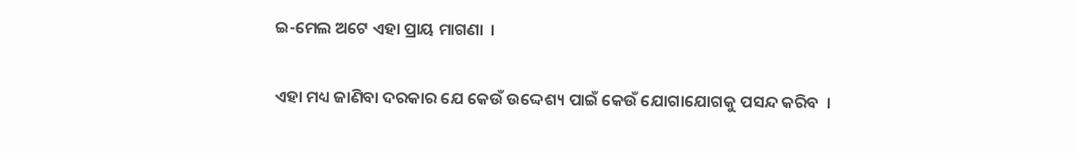ଇ-ମେଲ ଅଟେ ଏହା ପ୍ରାୟ ମାଗଣା  ।

ଏହା ମଧ୍ୟ ଜାଣିବା ଦରକାର ଯେ କେଉଁ ଉଦ୍ଦେଶ୍ୟ ପାଇଁ କେଉଁ ଯୋଗାଯୋଗକୁ ପସନ୍ଦ କରିବ  ।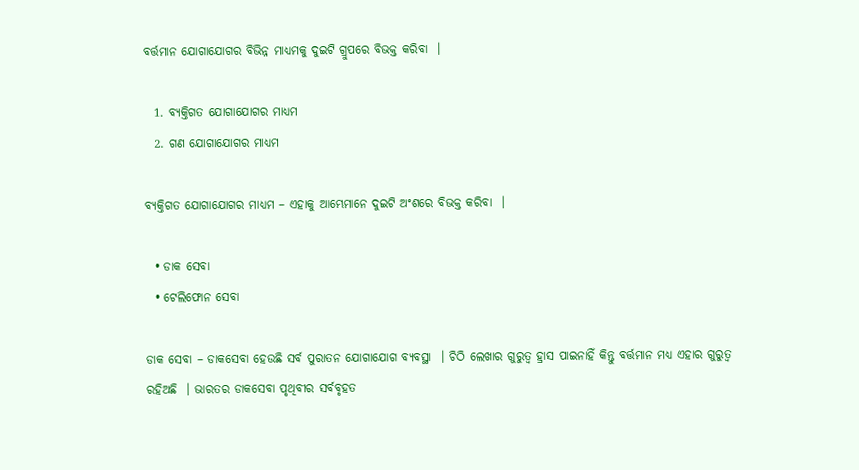ବର୍ତ୍ତମାନ ଯୋଗାଯୋଗର ବିଭିନ୍ନ ମାଧ୍ୟମକୁ ଦୁଇଟି ଗ୍ରୁପରେ ବିଭକ୍ତ କରିବା  ।

  1. ବ୍ୟକ୍ତିଗତ ଯୋଗାଯୋଗର ମାଧ୍ୟମ
  2. ଗଣ ଯୋଗାଯୋଗର ମାଧ୍ୟମ

ବ୍ୟକ୍ତିଗତ ଯୋଗାଯୋଗର ମାଧ୍ୟମ – ଏହାକୁ ଆମ୍ଭେମାନେ ଦୁଇଟି ଅଂଶରେ ବିଭକ୍ତ କରିବା  ।

  • ଡାକ ସେବା
  • ଟେଲିଫୋନ ସେବା

ଡାକ ସେବା – ଡାକସେବା ହେଉଛି ସର୍ବ ପୁରାତନ ଯୋଗାଯୋଗ ବ୍ୟବସ୍ଥା  । ଚିଠି ଲେଖାର ଗୁରୁତ୍ଵ ହ୍ରାସ ପାଇନାହିଁ କିନ୍ତୁ ବର୍ତ୍ତମାନ ମଧ୍ୟ ଏହାର ଗୁରୁତ୍ଵ ରହିଅଛି  । ଭାରତର ଡାକସେବା ପୃଥିବୀର ସର୍ବବୃହତ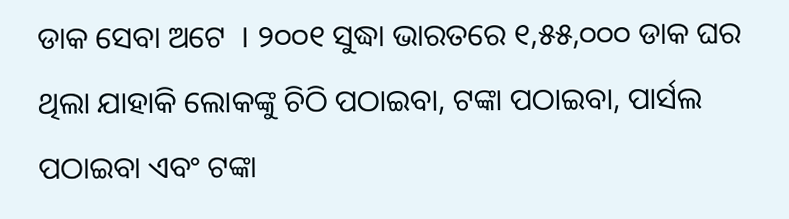ଡାକ ସେବା ଅଟେ  । ୨୦୦୧ ସୁଦ୍ଧା ଭାରତରେ ୧,୫୫,୦୦୦ ଡାକ ଘର ଥିଲା ଯାହାକି ଲୋକଙ୍କୁ ଚିଠି ପଠାଇବା, ଟଙ୍କା ପଠାଇବା, ପାର୍ସଲ ପଠାଇବା ଏବଂ ଟଙ୍କା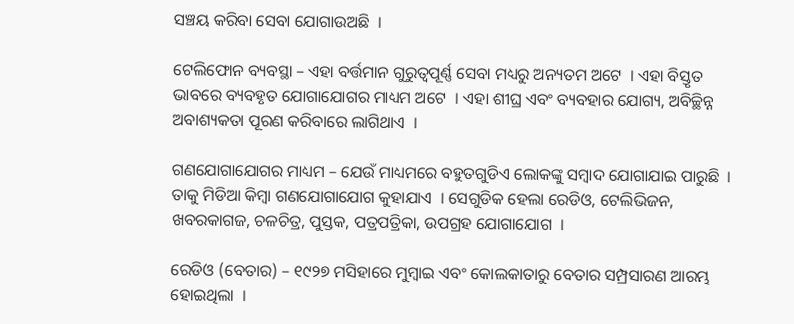ସଞ୍ଚୟ କରିବା ସେବା ଯୋଗାଉଅଛି  ।

ଟେଲିଫୋନ ବ୍ୟବସ୍ଥା – ଏହା ବର୍ତ୍ତମାନ ଗୁରୁତ୍ୱପୂର୍ଣ୍ଣ ସେବା ମଧ୍ୟରୁ ଅନ୍ୟତମ ଅଟେ  । ଏହା ବିସ୍ତୃତ ଭାବରେ ବ୍ୟବହୃତ ଯୋଗାଯୋଗର ମାଧ୍ୟମ ଅଟେ  । ଏହା ଶୀଘ୍ର ଏବଂ ବ୍ୟବହାର ଯୋଗ୍ୟ, ଅବିଚ୍ଛିନ୍ନ ଅବାଶ୍ୟକତା ପୂରଣ କରିବାରେ ଲାଗିଥାଏ  ।

ଗଣଯୋଗାଯୋଗର ମାଧ୍ୟମ – ଯେଉଁ ମାଧ୍ୟମରେ ବହୁତଗୁଡିଏ ଲୋକଙ୍କୁ ସମ୍ବାଦ ଯୋଗାଯାଇ ପାରୁଛି  । ତାକୁ ମିଡିଆ କିମ୍ବା ଗଣଯୋଗାଯୋଗ କୁହାଯାଏ  । ସେଗୁଡିକ ହେଲା ରେଡିଓ, ଟେଲିଭିଜନ, ଖବରକାଗଜ, ଚଳଚିତ୍ର, ପୁସ୍ତକ, ପତ୍ରପତ୍ରିକା, ଉପଗ୍ରହ ଯୋଗାଯୋଗ  ।

ରେଡିଓ (ବେତାର) – ୧୯୨୭ ମସିହାରେ ମୁମ୍ବାଇ ଏବଂ କୋଲକାତାରୁ ବେତାର ସମ୍ପ୍ରସାରଣ ଆରମ୍ଭ ହୋଇଥିଲା  ।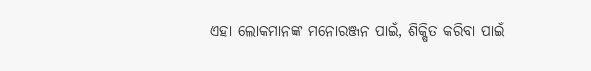ଏହା ଲୋକମାନଙ୍କ ମନୋରଞ୍ଜନ ପାଇଁ, ଶିକ୍ଷିତ କରିବା ପାଇଁ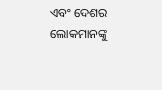ଏବଂ ଦେଶର ଲୋକମାନଙ୍କୁ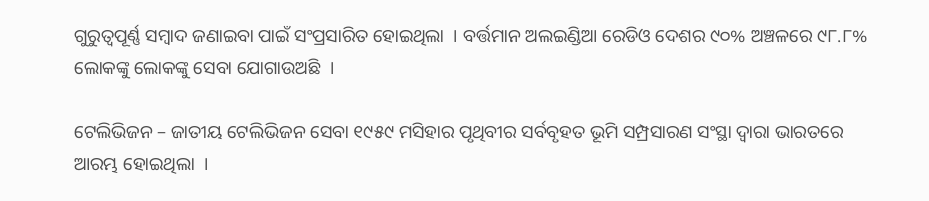ଗୁରୁତ୍ୱପୂର୍ଣ୍ଣ ସମ୍ବାଦ ଜଣାଇବା ପାଇଁ ସଂପ୍ରସାରିତ ହୋଇଥିଲା  । ବର୍ତ୍ତମାନ ଅଲଇଣ୍ଡିଆ ରେଡିଓ ଦେଶର ୯୦% ଅଞ୍ଚଳରେ ୯୮.୮% ଲୋକଙ୍କୁ ଲୋକଙ୍କୁ ସେବା ଯୋଗାଉଅଛି  ।

ଟେଲିଭିଜନ – ଜାତୀୟ ଟେଲିଭିଜନ ସେବା ୧୯୫୯ ମସିହାର ପୃଥିବୀର ସର୍ବବୃହତ ଭୂମି ସମ୍ପ୍ରସାରଣ ସଂସ୍ଥା ଦ୍ଵାରା ଭାରତରେ ଆରମ୍ଭ ହୋଇଥିଲା  ।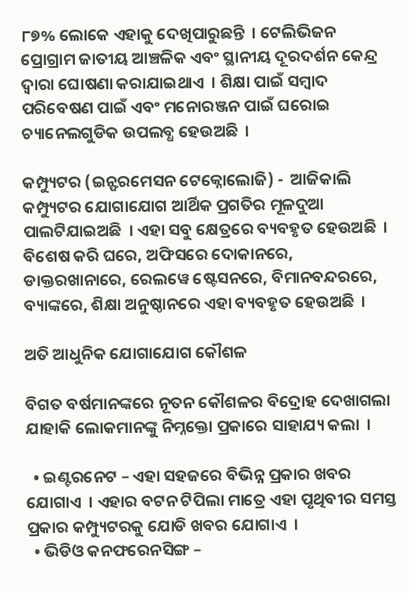୮୭% ଲୋକେ ଏହାକୁ ଦେଖିପାରୁଛନ୍ତି  । ଟେଲିଭିଜନ ପ୍ରୋଗ୍ରାମ ଜାତୀୟ ଆଞ୍ଚଳିକ ଏବଂ ସ୍ଥାନୀୟ ଦୂରଦର୍ଶନ କେନ୍ଦ୍ର ଦ୍ଵାରା ଘୋଷଣା କରାଯାଇଥାଏ  । ଶିକ୍ଷା ପାଇଁ ସମ୍ବାଦ ପରିବେଷଣ ପାଇଁ ଏବଂ ମନୋରଞ୍ଜନ ପାଇଁ ଘରୋଇ ଚ୍ୟାନେଲଗୁଡିକ ଉପଲବ୍ଧ ହେଉଅଛି  ।

କମ୍ପ୍ୟୁଟର (ଇନ୍ଫରମେସନ ଟେକ୍ନୋଲୋଜି) -  ଆଜିକାଲି କମ୍ପ୍ୟୁଟର ଯୋଗାଯୋଗ ଆର୍ଥିକ ପ୍ରଗତିର ମୂଳଦୁଆ ପାଲଟିଯାଇଅଛି  । ଏହା ସବୁ କ୍ଷେତ୍ରରେ ବ୍ୟବହୃତ ହେଉଅଛି  । ବିଶେଷ କରି ଘରେ, ଅଫିସରେ ଦୋକାନରେ, ଡାକ୍ତରଖାନାରେ, ରେଲୱେ ଷ୍ଟେସନରେ, ବିମାନବନ୍ଦରରେ, ବ୍ୟାଙ୍କରେ, ଶିକ୍ଷା ଅନୁଷ୍ଠାନରେ ଏହା ବ୍ୟବହୃତ ହେଉଅଛି  ।

ଅତି ଆଧୁନିକ ଯୋଗାଯୋଗ କୌଶଳ

ବିଗତ ବର୍ଷମାନଙ୍କରେ ନୂତନ କୌଶଳର ବିଦ୍ରୋହ ଦେଖାଗଲା ଯାହାକି ଲୋକମାନଙ୍କୁ ନିମ୍ନକ୍ତୋ ପ୍ରକାରେ ସାହାଯ୍ୟ କଲା  ।

  • ଇଣ୍ଟରନେଟ – ଏହା ସହଜରେ ବିଭିନ୍ନ ପ୍ରକାର ଖବର ଯୋଗାଏ  । ଏହାର ବଟନ ଟିପିଲା ମାତ୍ରେ ଏହା ପୃଥିବୀର ସମସ୍ତ ପ୍ରକାର କମ୍ପ୍ୟୁଟରକୁ ଯୋଡି ଖବର ଯୋଗାଏ  ।
  • ଭିଡିଓ କନଫରେନସିଙ୍ଗ –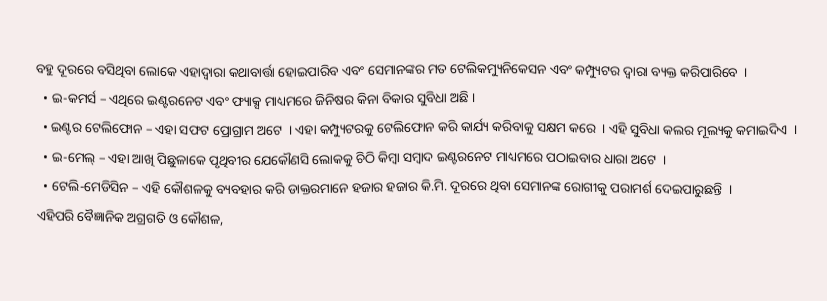ବହୁ ଦୂରରେ ବସିଥିବା ଲୋକେ ଏହାଦ୍ଵାରା କଥାବାର୍ତ୍ତା ହୋଇପାରିବ ଏବଂ ସେମାନଙ୍କର ମତ ଟେଲିକମ୍ୟୁନିକେସନ ଏବଂ କମ୍ପ୍ୟୁଟର ଦ୍ଵାରା ବ୍ୟକ୍ତ କରିପାରିବେ  ।
  • ଇ-କମର୍ସ – ଏଥିରେ ଇଣ୍ଟରନେଟ ଏବଂ ଫ୍ୟାକ୍ସ ମାଧ୍ୟମରେ ଜିନିଷର କିନା ବିକାର ସୁବିଧା ଅଛି ।
  • ଇଣ୍ଟର ଟେଲିଫୋନ – ଏହା ସଫଟ ପ୍ରୋଗ୍ରାମ ଅଟେ  । ଏହା କମ୍ପ୍ୟୁଟରକୁ ଟେଲିଫୋନ କରି କାର୍ଯ୍ୟ କରିବାକୁ ସକ୍ଷମ କରେ  । ଏହି ସୁବିଧା କଲର ମୂଲ୍ୟକୁ କମାଇଦିଏ  ।
  • ଇ-ମେଲ୍ – ଏହା ଆଖି ପିଛୁଳାକେ ପୃଥିବୀର ଯେକୌଣସି ଲୋକକୁ ଚିଠି କିମ୍ବା ସମ୍ବାଦ ଇଣ୍ଟରନେଟ ମାଧ୍ୟମରେ ପଠାଇବାର ଧାରା ଅଟେ  ।
  • ଟେଲି-ମେଡିସିନ – ଏହି କୌଶଳକୁ ବ୍ୟବହାର କରି ଡାକ୍ତରମାନେ ହଜାର ହଜାର କି.ମି. ଦୂରରେ ଥିବା ସେମାନଙ୍କ ରୋଗୀକୁ ପରାମର୍ଶ ଦେଇପାରୁଛନ୍ତି  ।
ଏହିପରି ବୈଜ୍ଞାନିକ ଅଗ୍ରଗତି ଓ କୌଶଳ,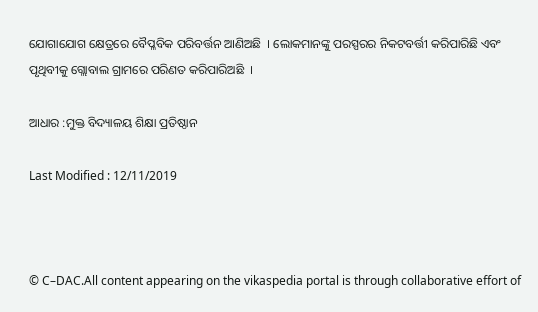ଯୋଗାଯୋଗ କ୍ଷେତ୍ରରେ ବୈପ୍ଳବିକ ପରିବର୍ତ୍ତନ ଆଣିଅଛି  । ଲୋକମାନଙ୍କୁ ପରସ୍ପରର ନିକଟବର୍ତ୍ତୀ କରିପାରିଛି ଏବଂ ପୃଥିବୀକୁ ଗ୍ଲୋବାଲ ଗ୍ରାମରେ ପରିଣତ କରିପାରିଅଛି  ।

ଆଧାର :ମୁକ୍ତ ବିଦ୍ୟାଳୟ ଶିକ୍ଷା ପ୍ରତିଷ୍ଠାନ

Last Modified : 12/11/2019



© C–DAC.All content appearing on the vikaspedia portal is through collaborative effort of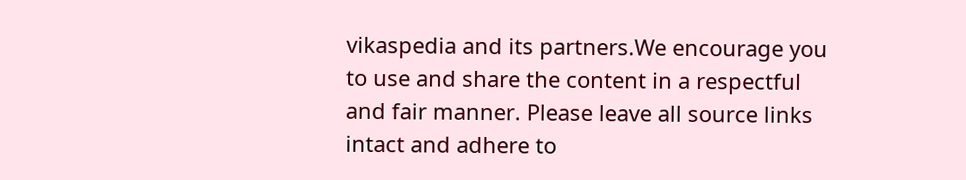vikaspedia and its partners.We encourage you to use and share the content in a respectful and fair manner. Please leave all source links intact and adhere to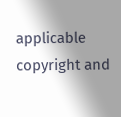applicable copyright and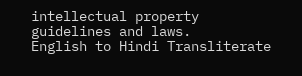intellectual property guidelines and laws.
English to Hindi Transliterate